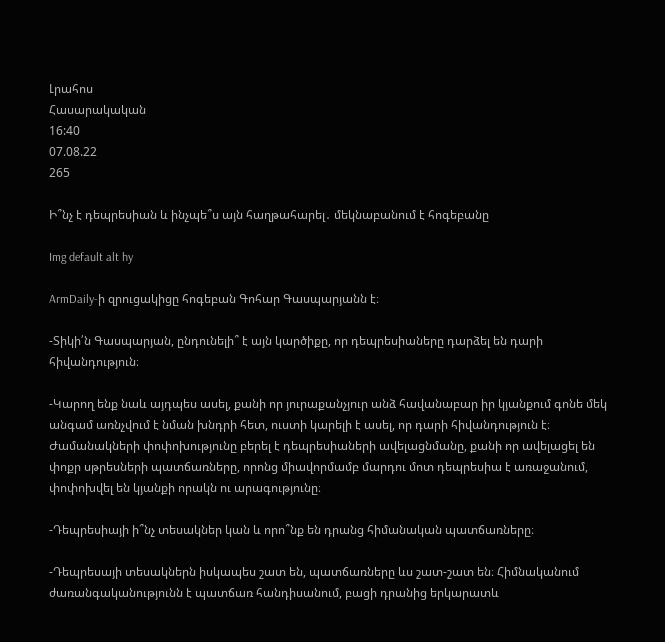Լրահոս
Հասարակական
16:40
07.08.22
265

Ի՞նչ է դեպրեսիան և ինչպե՞ս այն հաղթահարել․ մեկնաբանում է հոգեբանը

Img default alt hy

ArmDaily-ի զրուցակիցը հոգեբան Գոհար Գասպարյանն է։

-Տիկի՛ն Գասպարյան, ընդունելի՞ է այն կարծիքը, որ դեպրեսիաները դարձել են դարի հիվանդություն։

-Կարող ենք նաև այդպես ասել, քանի որ յուրաքանչյուր անձ հավանաբար իր կյանքում գոնե մեկ անգամ առնչվում է նման խնդրի հետ, ուստի կարելի է ասել, որ դարի հիվանդություն է։ Ժամանակների փոփոխությունը բերել է դեպրեսիաների ավելացնմանը, քանի որ ավելացել են փոքր սթրեսների պատճառները, որոնց միավորմամբ մարդու մոտ դեպրեսիա է առաջանում, փոփոխվել են կյանքի որակն ու արագությունը։

-Դեպրեսիայի ի՞նչ տեսակներ կան և որո՞նք են դրանց հիմանական պատճառները։

-Դեպրեսայի տեսակներն իսկապես շատ են, պատճառները ևս շատ-շատ են։ Հիմնականում ժառանգականությունն է պատճառ հանդիսանում, բացի դրանից երկարատև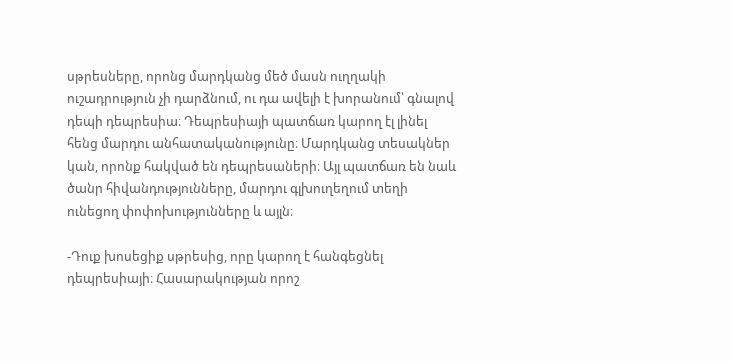սթրեսները, որոնց մարդկանց մեծ մասն ուղղակի ուշադրություն չի դարձնում, ու դա ավելի է խորանում՝ գնալով դեպի դեպրեսիա։ Դեպրեսիայի պատճառ կարող էլ լինել հենց մարդու անհատականությունը։ Մարդկանց տեսակներ կան, որոնք հակված են դեպրեսաների։ Այլ պատճառ են նաև ծանր հիվանդությունները, մարդու գլխուղեղում տեղի ունեցող փոփոխությունները և այլն։

-Դուք խոսեցիք սթրեսից, որը կարող է հանգեցնել դեպրեսիայի։ Հասարակության որոշ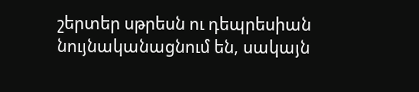շերտեր սթրեսն ու դեպրեսիան նույնականացնում են, սակայն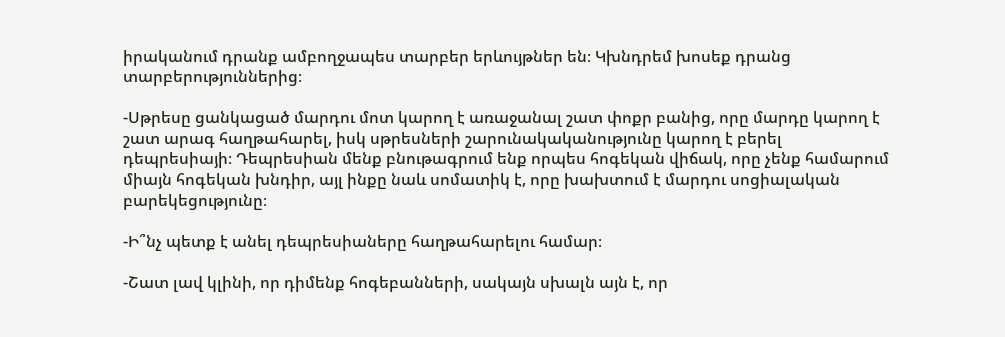իրականում դրանք ամբողջապես տարբեր երևույթներ են։ Կխնդրեմ խոսեք դրանց տարբերություններից։

-Սթրեսը ցանկացած մարդու մոտ կարող է առաջանալ շատ փոքր բանից, որը մարդը կարող է շատ արագ հաղթահարել, իսկ սթրեսների շարունակականությունը կարող է բերել դեպրեսիայի։ Դեպրեսիան մենք բնութագրում ենք որպես հոգեկան վիճակ, որը չենք համարում միայն հոգեկան խնդիր, այլ ինքը նաև սոմատիկ է, որը խախտում է մարդու սոցիալական բարեկեցությունը։

-Ի՞նչ պետք է անել դեպրեսիաները հաղթահարելու համար։

-Շատ լավ կլինի, որ դիմենք հոգեբանների, սակայն սխալն այն է, որ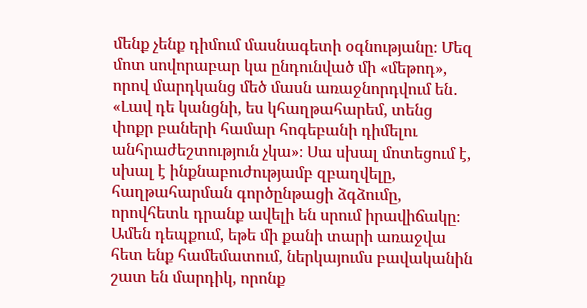մենք չենք դիմում մասնագետի օգնությանը։ Մեզ մոտ սովորաբար կա ընդունված մի «մեթոդ», որով մարդկանց մեծ մասն առաջնորդվում են․ «Լավ դե կանցնի, ես կհաղթահարեմ, տենց փոքր բաների համար հոգեբանի դիմելու անհրաժեշտություն չկա»։ Սա սխալ մոտեցում է, սխալ է ինքնաբուժությամբ զբաղվելը, հաղթահարման գործընթացի ձգձումը, որովհետև դրանք ավելի են սրում իրավիճակը։ Ամեն դեպքում, եթե մի քանի տարի առաջվա հետ ենք համեմատում, ներկայումս բավականին շատ են մարդիկ, որոնք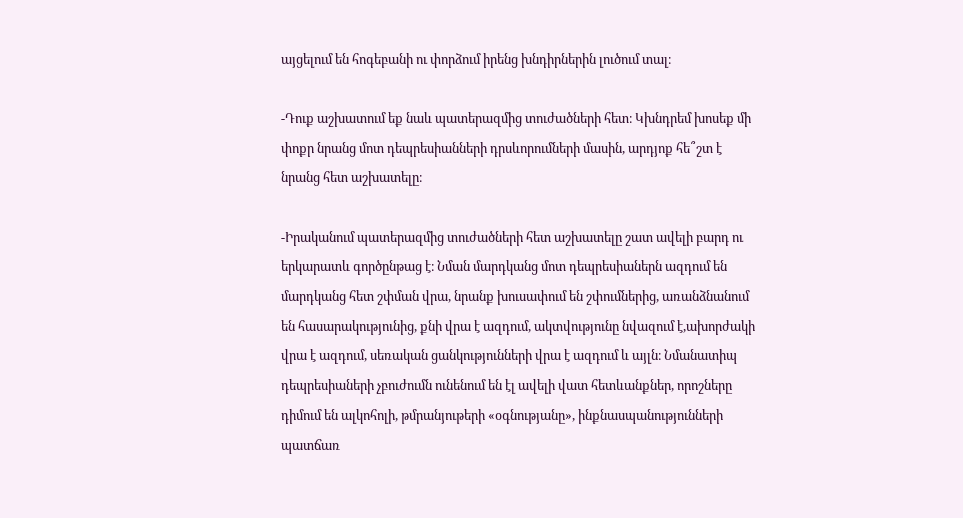այցելում են հոգեբանի ու փորձում իրենց խնդիրներին լուծում տալ։

-Դուք աշխատում եք նաև պատերազմից տուժածների հետ։ Կխնդրեմ խոսեք մի փոքր նրանց մոտ դեպրեսիանների դրսևորումների մասին, արդյոք հե՞շտ է նրանց հետ աշխատելը։

-Իրականում պատերազմից տուժածների հետ աշխատելը շատ ավելի բարդ ու երկարատև գործընթաց է։ Նման մարդկանց մոտ դեպրեսիաներն ազդում են մարդկանց հետ շփման վրա, նրանք խուսափում են շփումներից, առանձնանում են հասարակությունից, քնի վրա է ազդում, ակտվությունը նվազում է,ախորժակի վրա է ազդում, սեռական ցանկությունների վրա է ազդում և այլն։ Նմանատիպ դեպրեսիաների չբուժումն ունենում են էլ ավելի վատ հետևանքներ, որոշները դիմում են ալկոհոլի, թմրանյութերի «օգնությանը», ինքնասպանությունների պատճառ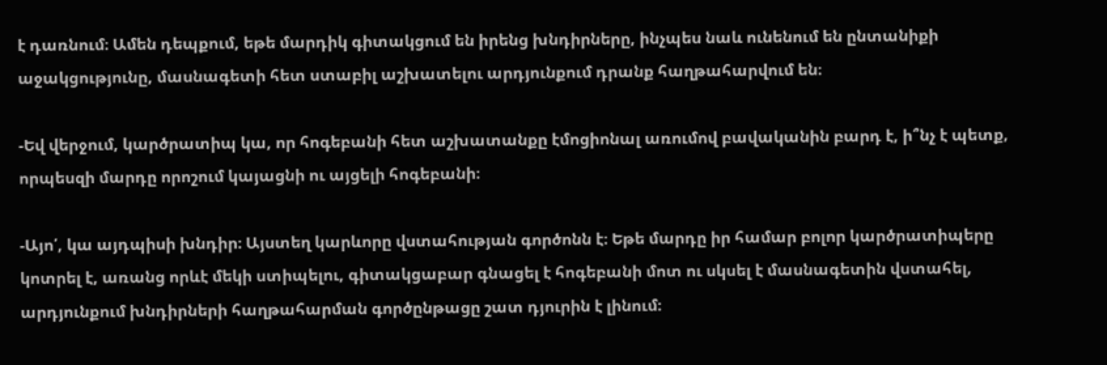է դառնում։ Ամեն դեպքում, եթե մարդիկ գիտակցում են իրենց խնդիրները, ինչպես նաև ունենում են ընտանիքի աջակցությունը, մասնագետի հետ ստաբիլ աշխատելու արդյունքում դրանք հաղթահարվում են։

-Եվ վերջում, կարծրատիպ կա, որ հոգեբանի հետ աշխատանքը էմոցիոնալ առումով բավականին բարդ է, ի՞նչ է պետք, որպեսզի մարդը որոշում կայացնի ու այցելի հոգեբանի։

-Այո՛, կա այդպիսի խնդիր։ Այստեղ կարևորը վստահության գործոնն է։ Եթե մարդը իր համար բոլոր կարծրատիպերը կոտրել է, առանց որևէ մեկի ստիպելու, գիտակցաբար գնացել է հոգեբանի մոտ ու սկսել է մասնագետին վստահել, արդյունքում խնդիրների հաղթահարման գործընթացը շատ դյուրին է լինում։